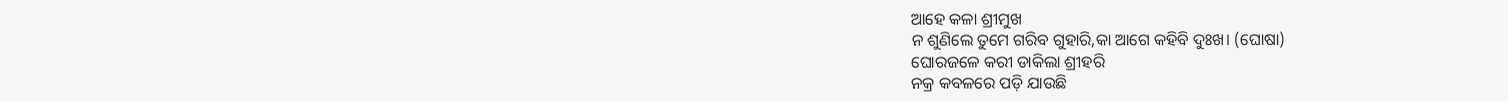ଆହେ କଳା ଶ୍ରୀମୁଖ
ନ ଶୁଣିଲେ ତୁମେ ଗରିବ ଗୁହାରି,କା ଆଗେ କହିବି ଦୁଃଖ। (ଘୋଷା)
ଘୋରଜଳେ କରୀ ଡାକିଲା ଶ୍ରୀହରି
ନକ୍ର କବଳରେ ପଡ଼ି ଯାଉଛି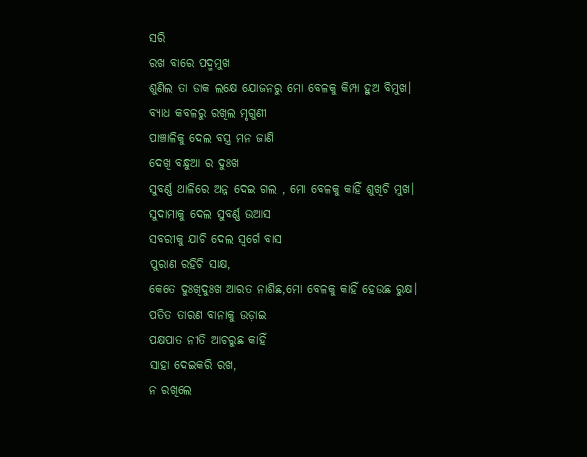ସରି
ରଖ ବାରେ ପଦ୍ମମୁଖ
ଶୁଣିଲ ତା ଡାକ ଲକ୍ଷେ ଯୋଜନରୁ ମୋ ବେଳକୁ କିମ୍ପା ହୁଅ ବିମୁଖ।
ବ୍ୟାଧ କବଳରୁ ରଖିଲ ମୃଗୁଣୀ
ପାଞ୍ଚାଳିକୁ ଦେଲ ବସ୍ତ୍ର ମନ ଜାଣି
ଦେଖି ବନ୍ଧୁଆ ର ଦୁଃଖ
ସୁବର୍ଣ୍ଣ ଥାଳିରେ ଅନ୍ନ ଦେଇ ଗଲ , ମୋ ବେଳକୁ କାହିଁ ଶୁଖିଚି ମୁଖ।
ସୁଦାମାକୁ ଦେଲ ସୁବର୍ଣ୍ଣ ଉଆସ
ସବରୀକୁ ଯାଚି ଦେଲ ସ୍ୱର୍ଗେ ବାସ
ପୁରାଣ ରହିଚି ସାକ୍ଷ,
କେତେ ଦୁଃଖିଦୁଃଖ ଆରତ ନାଶିଛ,ମୋ ବେଳକୁ କାହିଁ ହେଉଛ ରୁକ୍ଷ।
ପତିତ ତାରଣ ବାନାକୁ ଉଡ଼ାଇ
ପକ୍ଷପାତ ନୀତି ଆଚରୁଛ କାହିଁ
ସାହା ଦେଇକରି ରଖ,
ନ ରଖିଲେ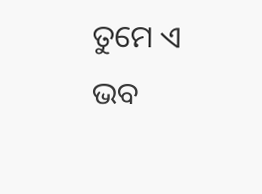ତୁମେ ଏ ଭବ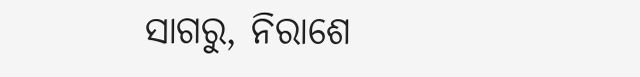ସାଗରୁ, ନିରାଶେ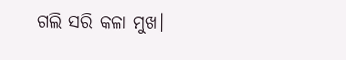ଗଲି ସରି କଳା ମୁଖ।